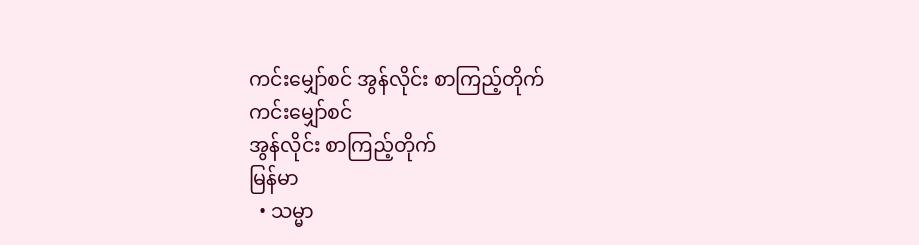ကင်းမျှော်စင် အွန်လိုင်း စာကြည့်တိုက်
ကင်းမျှော်စင်
အွန်လိုင်း စာကြည့်တိုက်
မြန်မာ
  • သမ္မာ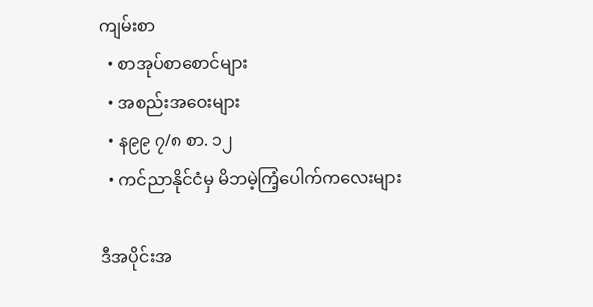ကျမ်းစာ
  • စာအုပ်စာစောင်များ
  • အစည်းအဝေးများ
  • န၉၉ ၇/၈ စာ. ၁၂
  • ကင်ညာနိုင်ငံမှ မိဘမဲ့ကြံ့ပေါက်ကလေးများ

ဒီအပိုင်းအ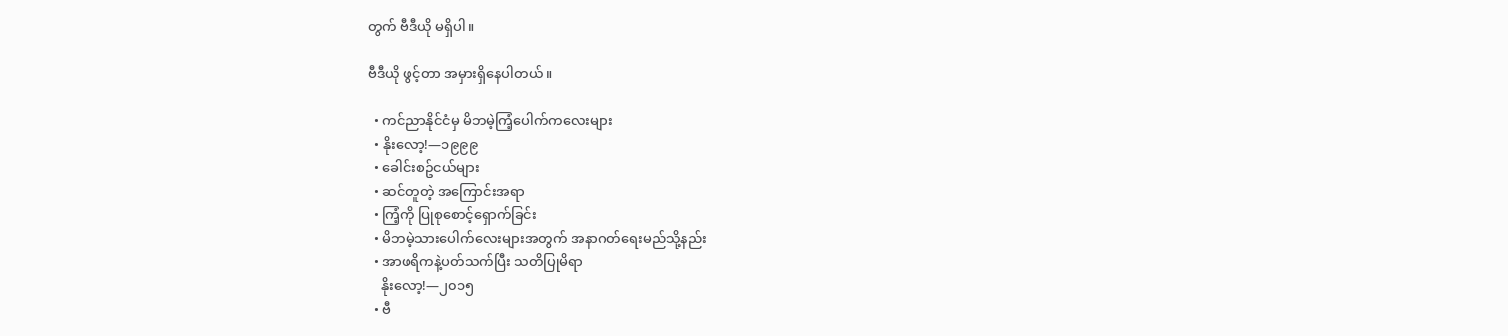တွက် ဗီဒီယို မရှိပါ။

ဗီဒီယို ဖွင့်တာ အမှားရှိနေပါတယ်။

  • ကင်ညာနိုင်ငံမှ မိဘမဲ့ကြံ့ပေါက်ကလေးများ
  • နိုးလော့!—၁၉၉၉
  • ခေါင်းစဥ်ငယ်များ
  • ဆင်တူတဲ့ အကြောင်းအရာ
  • ကြံ့ကို ပြုစုစောင့်ရှောက်ခြင်း
  • မိဘမဲ့သားပေါက်လေးများအတွက် အနာဂတ်ရေးမည်သို့နည်း
  • အာဖရိကနဲ့ပတ်သက်ပြီး သတိပြုမိရာ
    နိုးလော့!—၂၀၁၅
  • ဗီ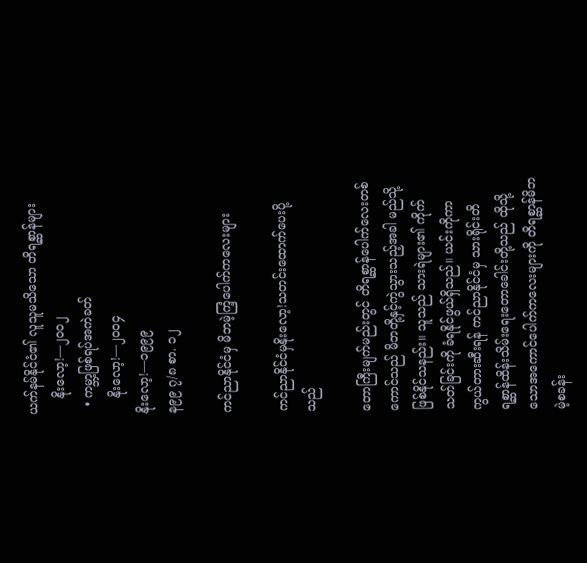ယက်နမ်နိုင်ငံ၏ လူသူမသိသော တိရစ္ဆာန်များ
    နိုးလော့!—၂၀၀၂
  • ကမ္ဘာ့ဖြစ်ရပ်အကဲခတ်
    နိုးလော့!—၂၀၀၄
နိုးလော့!—၁၉၉၉
န၉၉ ၇/၈ စာ. ၁၂

ကင်ညာနိုင်ငံမှ မိဘမဲ့ကြံ့ပေါက်ကလေးများ

ကင်ညာနိုင်ငံမှနိုးလော့!သတင်းထောက်ပေးပို့သည်

တောကြီးမျက်မည်းတွင် တိရစ္ဆာန်ပေါက်လေးတစ်ကောင်သည် မိဘတို့နှင့်ကွဲသွားသည့်အခါ မည်သို့ဖြစ်နိုင်သနည်း။ သူသည် သားရဲများ၏ ကိုက်သတ်ခြင်းကို ခံရနိုင်ဖွယ်ရှိသည်။ ယင်းကိုကာကွယ်တားဆီးရန် ကင်ညာနိုင်ငံမှ သားရိုင်းတိရစ္ဆာန်ထိန်းသိမ်းရေးတောခေါင်းတို့သည် ထိုသို့သောအကောင်ပေါက်ကလေးများကို တိရစ္ဆာန်မိဘမဲ့စခန်း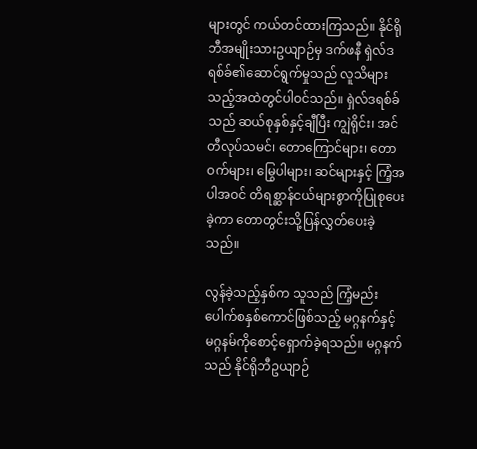များတွင် ကယ်တင်ထားကြသည်။ နိုင်ရိုဘီအမျိုးသားဥယျာဉ်မှ ဒက်ဖနီ ရှဲလ်ဒရစ်ခ်၏ဆောင်ရွက်မှုသည် လူသိများသည့်အထဲတွင်ပါဝင်သည်။ ရှဲလ်ဒရစ်ခ်သည် ဆယ်စုနှစ်နှင့်ချီပြီး ကျွဲရိုင်း၊ အင်တီလုပ်သမင်၊ တောကြောင်များ၊ တောဝက်များ၊ မြွေပါများ၊ ဆင်များနှင့် ကြံ့အပါအဝင် တိရစ္ဆာန်ငယ်များစွာကိုပြုစုပေးခဲ့ကာ တောတွင်းသို့ပြန်လွှတ်ပေးခဲ့သည်။

လွန်ခဲ့သည့်နှစ်က သူသည် ကြံ့မည်းပေါက်စနှစ်ကောင်ဖြစ်သည့် မဂ္ဂနက်နှင့် မဂ္ဂနမ်ကိုစောင့်ရှောက်ခဲ့ရသည်။ မဂ္ဂနက်သည် နိုင်ရိုဘီဥယျာဉ်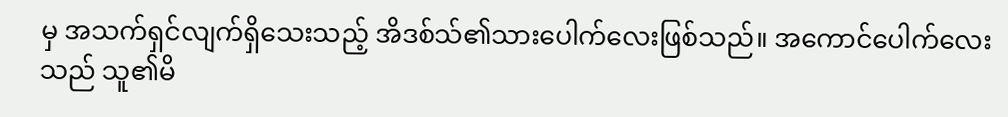မှ အသက်ရှင်လျက်ရှိသေးသည့် အိဒစ်သ်၏သားပေါက်လေးဖြစ်သည်။ အကောင်ပေါက်လေးသည် သူ၏မိ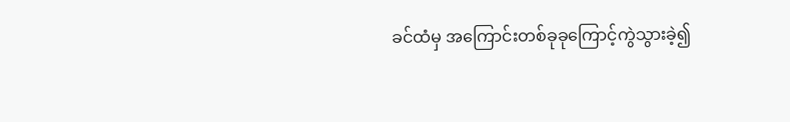ခင်ထံမှ အကြောင်းတစ်ခုခုကြောင့်ကွဲသွားခဲ့၍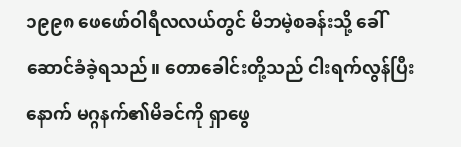၁၉၉၈ ဖေဖော်ဝါရီလလယ်တွင် မိဘမဲ့စခန်းသို့ ခေါ်ဆောင်ခံခဲ့ရသည်။ တောခေါင်းတို့သည် ငါးရက်လွန်ပြီးနောက် မဂ္ဂနက်၏မိခင်ကို ရှာဖွေ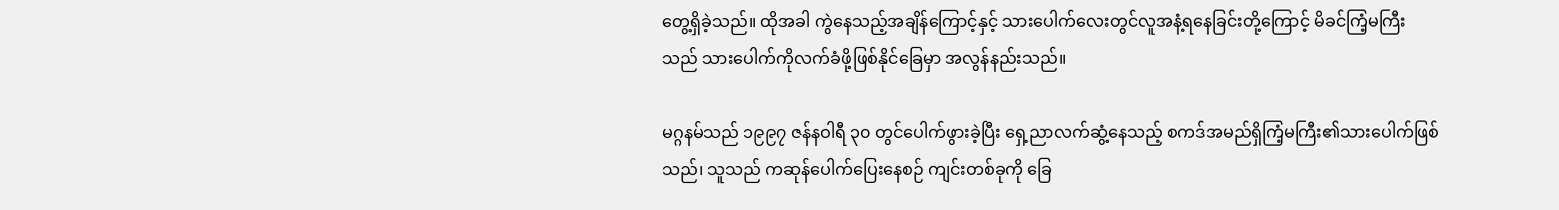တွေ့ရှိခဲ့သည်။ ထိုအခါ ကွဲနေသည့်အချိန်ကြောင့်နှင့် သားပေါက်လေးတွင်လူအနံ့ရနေခြင်းတို့ကြောင့် မိခင်ကြံ့မကြီးသည် သားပေါက်ကိုလက်ခံဖို့ဖြစ်နိုင်ခြေမှာ အလွန်နည်းသည်။

မဂ္ဂနမ်သည် ၁၉၉၇ ဇန်နဝါရီ ၃၀ တွင်ပေါက်ဖွားခဲ့ပြီး ရှေ့ညာလက်ဆွံ့နေသည့် စကဒ်အမည်ရှိကြံ့မကြီး၏သားပေါက်ဖြစ်သည်၊ သူသည် ကဆုန်ပေါက်ပြေးနေစဉ် ကျင်းတစ်ခုကို ခြေ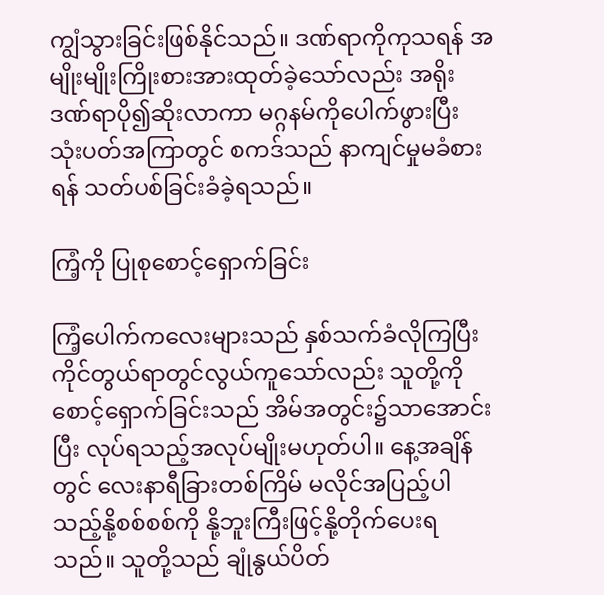ကျွံသွားခြင်းဖြစ်နိုင်သည်။ ဒဏ်ရာကိုကုသရန် အမျိုးမျိုးကြိုးစားအားထုတ်ခဲ့သော်လည်း အရိုးဒဏ်ရာပို၍ဆိုးလာကာ မဂ္ဂနမ်ကိုပေါက်ဖွားပြီး သုံးပတ်အကြာတွင် စကဒ်သည် နာကျင်မှုမခံစားရန် သတ်ပစ်ခြင်းခံခဲ့ရသည်။

ကြံ့ကို ပြုစုစောင့်ရှောက်ခြင်း

ကြံ့ပေါက်ကလေးများသည် နှစ်သက်ခံလိုကြပြီး ကိုင်တွယ်ရာတွင်လွယ်ကူသော်လည်း သူတို့ကိုစောင့်ရှောက်ခြင်းသည် အိမ်အတွင်း၌သာအောင်းပြီး လုပ်ရသည့်အလုပ်မျိုးမဟုတ်ပါ။ နေ့အချိန်တွင် လေးနာရီခြားတစ်ကြိမ် မလိုင်အပြည့်ပါသည့်နို့စစ်စစ်ကို နို့ဘူးကြီးဖြင့်နို့တိုက်ပေးရသည်။ သူတို့သည် ချုံနွယ်ပိတ်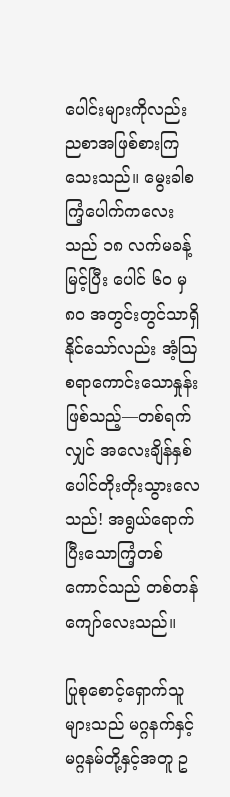ပေါင်းများကိုလည်း ညစာအဖြစ်စားကြသေးသည်။ မွေးခါစကြံ့ပေါက်ကလေးသည် ၁၈ လက်မခန့်မြင့်ပြီး ပေါင် ၆၀ မှ ၈၀ အတွင်းတွင်သာရှိနိုင်သော်လည်း အံ့ဩစရာကောင်းသောနှုန်းဖြစ်သည့်—တစ်ရက်လျှင် အလေးချိန်နှစ်ပေါင်တိုးတိုးသွားလေသည်! အရွယ်ရောက်ပြီးသောကြံ့တစ်ကောင်သည် တစ်တန်ကျော်လေးသည်။

ပြုစုစောင့်ရှောက်သူများသည် မဂ္ဂနက်နှင့်မဂ္ဂနမ်တို့နှင့်အတူ ဥ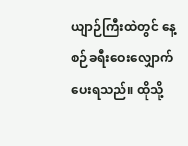ယျာဉ်ကြီးထဲတွင် နေ့စဉ်ခရီးဝေးလျှောက်ပေးရသည်။ ထိုသို့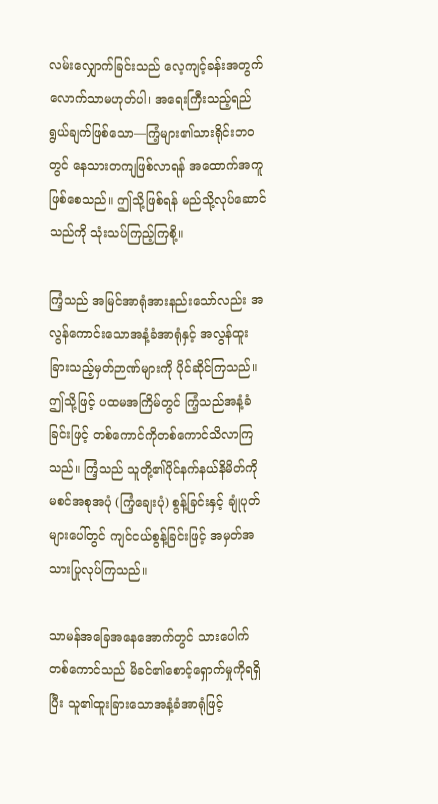လမ်းလျှောက်ခြင်းသည် လေ့ကျင့်ခန်းအတွက်လောက်သာမဟုတ်ပါ၊ အရေးကြီးသည့်ရည်ရွယ်ချက်ဖြစ်သော—ကြံ့များ၏သားရိုင်းဘဝတွင် နေသားတကျဖြစ်လာရန် အထောက်အကူဖြစ်စေသည်။ ဤသို့ဖြစ်ရန် မည်သို့လုပ်ဆောင်သည်ကို သုံးသပ်ကြည့်ကြစို့။

ကြံ့သည် အမြင်အာရုံအားနည်းသော်လည်း အလွန်ကောင်းသောအနံ့ခံအာရုံနှင့် အလွန်ထူးခြားသည့်မှတ်ဉာဏ်များကို ပိုင်ဆိုင်ကြသည်။ ဤသို့ဖြင့် ပထမအကြိမ်တွင် ကြံ့သည်အနံ့ခံခြင်းဖြင့် တစ်ကောင်ကိုတစ်ကောင်သိလာကြသည်။ ကြံ့သည် သူတို့၏ပိုင်နက်နယ်နိမိတ်ကို မစင်အစုအပုံ (ကြံ့ချေးပုံ) စွန့်ခြင်းနှင့် ချုံပုတ်များပေါ်တွင် ကျင်ငယ်စွန့်ခြင်းဖြင့် အမှတ်အသားပြုလုပ်ကြသည်။

သာမန်အခြေအနေအောက်တွင် သားပေါက်တစ်ကောင်သည် မိခင်၏စောင့်ရှောက်မှုကိုရရှိပြီး သူ၏ထူးခြားသောအနံ့ခံအာရုံဖြင့်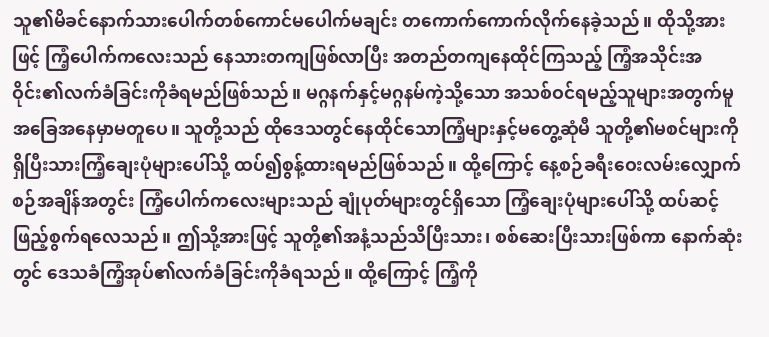သူ၏မိခင်နောက်သားပေါက်တစ်ကောင်မပေါက်မချင်း တကောက်ကောက်လိုက်နေခဲ့သည်။ ထိုသို့အားဖြင့် ကြံ့ပေါက်ကလေးသည် နေသားတကျဖြစ်လာပြီး အတည်တကျနေထိုင်ကြသည့် ကြံ့အသိုင်းအဝိုင်း၏လက်ခံခြင်းကိုခံရမည်ဖြစ်သည်။ မဂ္ဂနက်နှင့်မဂ္ဂနမ်ကဲ့သို့သော အသစ်ဝင်ရမည့်သူများအတွက်မူ အခြေအနေမှာမတူပေ။ သူတို့သည် ထိုဒေသတွင်နေထိုင်သောကြံ့များနှင့်မတွေ့ဆုံမီ သူတို့၏မစင်များကို ရှိပြီးသားကြံ့ချေးပုံများပေါ်သို့ ထပ်၍စွန့်ထားရမည်ဖြစ်သည်။ ထို့ကြောင့် နေ့စဉ်ခရီးဝေးလမ်းလျှောက်စဉ်အချိန်အတွင်း ကြံ့ပေါက်ကလေးများသည် ချုံပုတ်များတွင်ရှိသော ကြံ့ချေးပုံများပေါ်သို့ ထပ်ဆင့်ဖြည့်စွက်ရလေသည်။ ဤသို့အားဖြင့် သူတို့၏အနံ့သည်သိပြီးသား၊ စစ်ဆေးပြီးသားဖြစ်ကာ နောက်ဆုံးတွင် ဒေသခံကြံ့အုပ်၏လက်ခံခြင်းကိုခံရသည်။ ထို့ကြောင့် ကြံ့ကို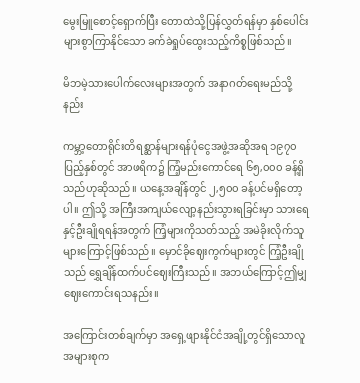မွေးမြူစောင့်ရှောက်ပြီး တောထဲသို့ပြန်လွှတ်ရန်မှာ နှစ်ပေါင်းများစွာကြာနိုင်သော ခက်ခဲရှုပ်ထွေးသည့်ကိစ္စဖြစ်သည်။

မိဘမဲ့သားပေါက်လေးများအတွက် အနာဂတ်ရေးမည်သို့နည်း

ကမ္ဘာ့တောရိုင်းတိရစ္ဆာန်များရန်ပုံငွေအဖွဲ့အဆိုအရ ၁၉၇၀ ပြည့်နှစ်တွင် အာဖရိက၌ ကြံ့မည်းကောင်ရေ ၆၅,၀၀၀ ခန့်ရှိသည်ဟုဆိုသည်။ ယနေ့အချိန်တွင် ၂,၅၀၀ ခန့်ပင်မရှိတော့ပါ။ ဤသို့ အကြီးအကျယ်လျော့နည်းသွားရခြင်းမှာ သားရေနှင့်ဦးချိုရရန်အတွက် ကြံ့များကိုသတ်သည့် အမဲခိုးလိုက်သူများကြောင့်ဖြစ်သည်။ မှောင်ခိုဈေးကွက်များတွင် ကြံ့ဦးချိုသည် ရွှေချိန်ထက်ပင်ဈေးကြီးသည်။ အဘယ်ကြောင့်ဤမျှ ဈေးကောင်းရသနည်း။

အကြောင်းတစ်ချက်မှာ အရှေ့ဖျားနိုင်ငံအချို့တွင်ရှိသောလူအများစုက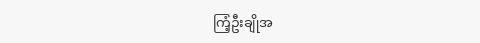ကြံ့ဦးချိုအ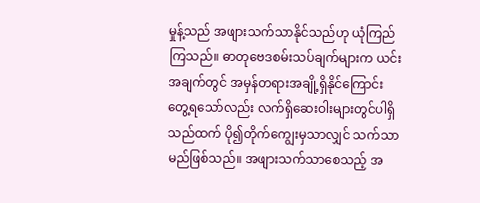မှုန့်သည် အဖျားသက်သာနိုင်သည်ဟု ယုံကြည်ကြသည်။ ဓာတုဗေဒစမ်းသပ်ချက်များက ယင်းအချက်တွင် အမှန်တရားအချို့ရှိနိုင်ကြောင်းတွေ့ရသော်လည်း လက်ရှိဆေးဝါးများတွင်ပါရှိသည်ထက် ပို၍တိုက်ကျွေးမှသာလျှင် သက်သာမည်ဖြစ်သည်။ အဖျားသက်သာစေသည့် အ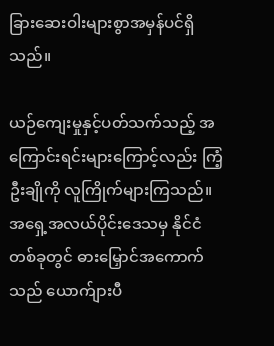ခြားဆေးဝါးများစွာအမှန်ပင်ရှိသည်။

ယဉ်ကျေးမှုနှင့်ပတ်သက်သည့် အကြောင်းရင်းများကြောင့်လည်း ကြံ့ဦးချိုကို လူကြိုက်များကြသည်။ အရှေ့အလယ်ပိုင်းဒေသမှ နိုင်ငံတစ်ခုတွင် ဓားမြှောင်အကောက်သည် ယောက်ျားပီ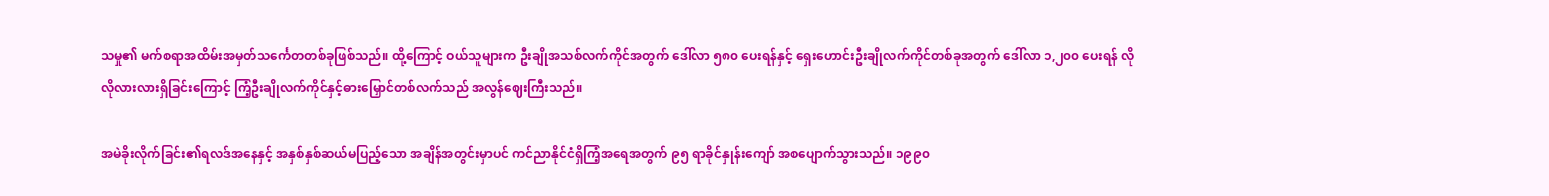သမှု၏ မက်စရာအထိမ်းအမှတ်သင်္ကေတတစ်ခုဖြစ်သည်။ ထို့ကြောင့် ဝယ်သူများက ဦးချိုအသစ်လက်ကိုင်အတွက် ဒေါ်လာ ၅၈၀ ပေးရန်နှင့် ရှေးဟောင်းဦးချိုလက်ကိုင်တစ်ခုအတွက် ဒေါ်လာ ၁,၂၀၀ ပေးရန် လိုလိုလားလားရှိခြင်းကြောင့် ကြံ့ဦးချိုလက်ကိုင်နှင့်ဓားမြှောင်တစ်လက်သည် အလွန်ဈေးကြီးသည်။

အမဲခိုးလိုက်ခြင်း၏ရလဒ်အနေနှင့် အနှစ်နှစ်ဆယ်မပြည့်သော အချိန်အတွင်းမှာပင် ကင်ညာနိုင်ငံရှိကြံ့အရေအတွက် ၉၅ ရာခိုင်နှုန်းကျော် အစပျောက်သွားသည်။ ၁၉၉၀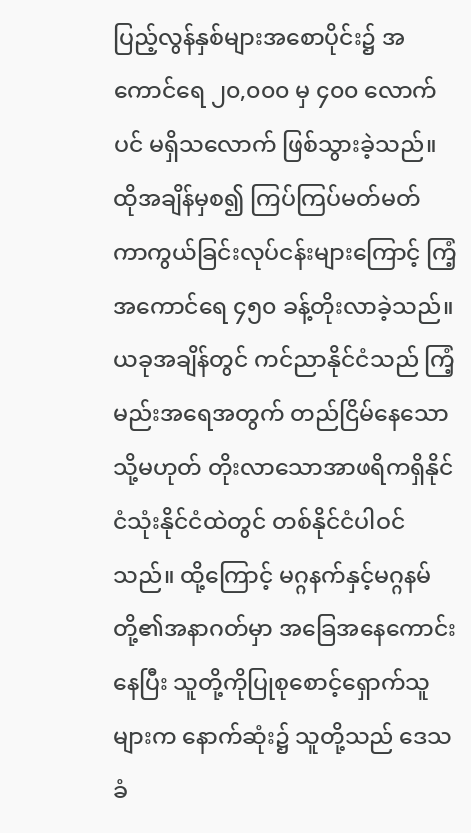ပြည့်လွန်နှစ်များအစောပိုင်း၌ အကောင်ရေ ၂၀,၀၀၀ မှ ၄၀၀ လောက်ပင် မရှိသလောက် ဖြစ်သွားခဲ့သည်။ ထိုအချိန်မှစ၍ ကြပ်ကြပ်မတ်မတ် ကာကွယ်ခြင်းလုပ်ငန်းများကြောင့် ကြံ့အကောင်ရေ ၄၅၀ ခန့်တိုးလာခဲ့သည်။ ယခုအချိန်တွင် ကင်ညာနိုင်ငံသည် ကြံ့မည်းအရေအတွက် တည်ငြိမ်နေသော သို့မဟုတ် တိုးလာသောအာဖရိကရှိနိုင်ငံသုံးနိုင်ငံထဲတွင် တစ်နိုင်ငံပါဝင်သည်။ ထို့ကြောင့် မဂ္ဂနက်နှင့်မဂ္ဂနမ် တို့၏အနာဂတ်မှာ အခြေအနေကောင်းနေပြီး သူတို့ကိုပြုစုစောင့်ရှောက်သူများက နောက်ဆုံး၌ သူတို့သည် ဒေသခံ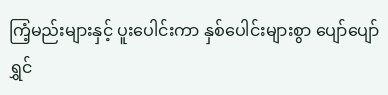ကြံ့မည်းများနှင့် ပူးပေါင်းကာ နှစ်ပေါင်းများစွာ ပျော်ပျော်ရွှင်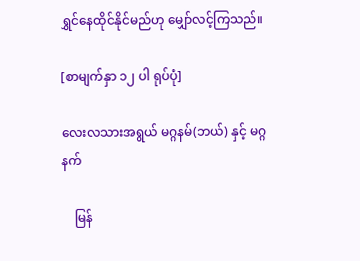ရွှင်နေထိုင်နိုင်မည်ဟု မျှော်လင့်ကြသည်။

[စာမျက်နှာ ၁၂ ပါ ရုပ်ပုံ]

လေးလသားအရွယ် မဂ္ဂနမ်(ဘယ်) နှင့် မဂ္ဂနက်

    မြန်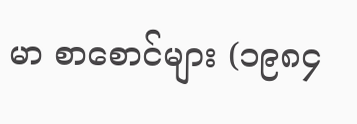မာ စာစောင်များ (၁၉၈၄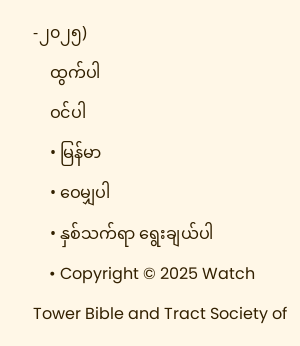-၂၀၂၅)
    ထွက်ပါ
    ဝင်ပါ
    • မြန်မာ
    • ဝေမျှပါ
    • နှစ်သက်ရာ ရွေးချယ်ပါ
    • Copyright © 2025 Watch Tower Bible and Tract Society of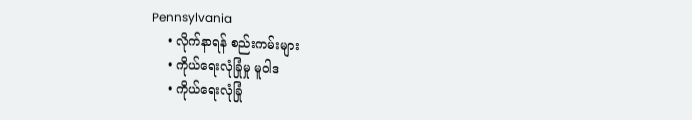Pennsylvania
    • လိုက်နာရန် စည်းကမ်းများ
    • ကိုယ်ရေးလုံခြုံမှု မူဝါဒ
    • ကိုယ်ရေးလုံခြုံ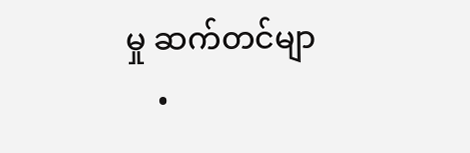မှု ဆက်တင်မျာ
    •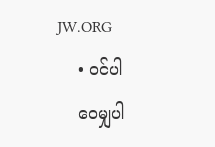JW.ORG
    • ဝင်ပါ
    ဝေမျှပါ